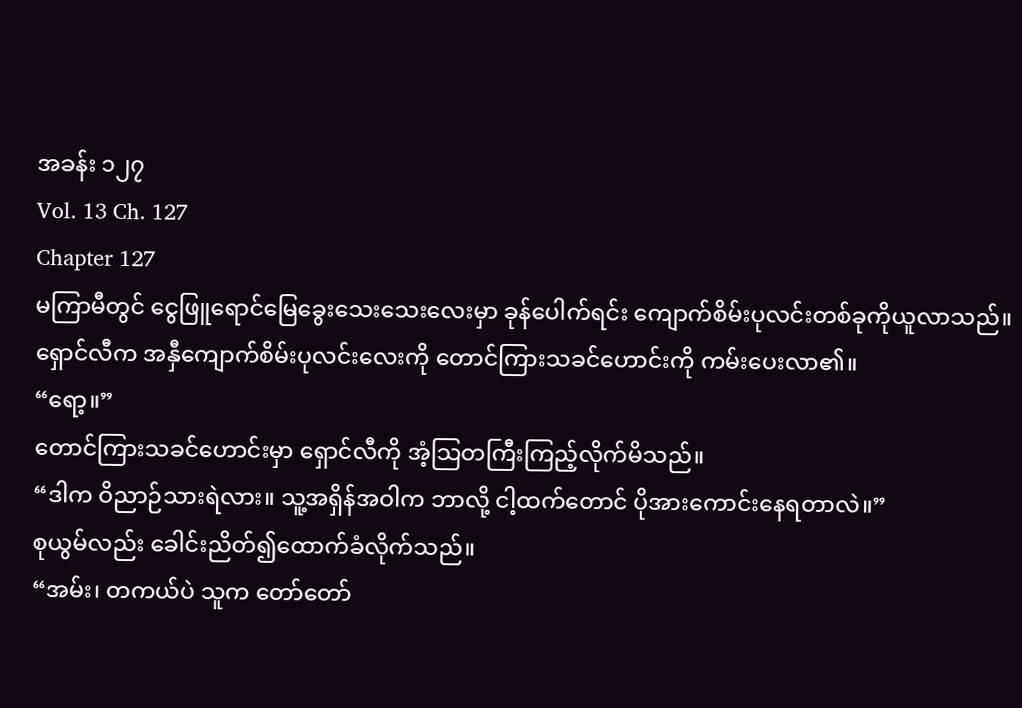အခန်း ၁၂၇
Vol. 13 Ch. 127
Chapter 127
မကြာမီတွင် ငွေဖြူရောင်မြေခွေးသေးသေးလေးမှာ ခုန်ပေါက်ရင်း ကျောက်စိမ်းပုလင်းတစ်ခုကိုယူလာသည်။
ရှောင်လီက အနှီကျောက်စိမ်းပုလင်းလေးကို တောင်ကြားသခင်ဟောင်းကို ကမ်းပေးလာ၏။
“ရော့။”
တောင်ကြားသခင်ဟောင်းမှာ ရှောင်လီကို အံ့သြတကြီးကြည့်လိုက်မိသည်။
“ဒါက ဝိညာဉ်သားရဲလား။ သူ့အရှိန်အဝါက ဘာလို့ ငါ့ထက်တောင် ပိုအားကောင်းနေရတာလဲ။”
စုယွမ်လည်း ခေါင်းညိတ်၍ထောက်ခံလိုက်သည်။
“အမ်း၊ တကယ်ပဲ သူက တော်တော်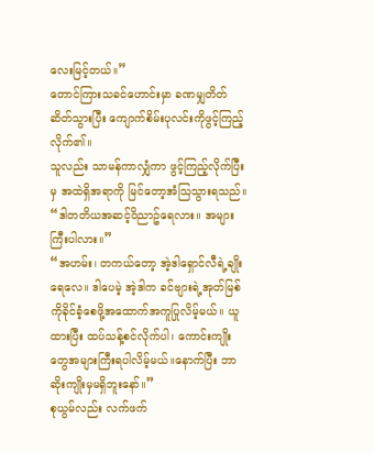လေးမြင့်တယ်။”
တောင်ကြားသခင်ဟောင်းမှာ ခဏမျှတိတ်ဆိတ်သွားပြီး ကျောက်စိမ်းပုလင်းကိုဖွင့်ကြည့်လိုက်၏။
သူလည်း သာမန်ကာလျှံကာ ဖွင့်ကြည့်လိုက်ပြီးမှ အထဲရှိအရာကို မြင်တော့အံသြသွားရသည်။
“ဒါတတိယအဆင့်ဝိညာဥ်ရေလား။ အများကြီးပါလား။”
“အဟမ်း၊ တကယ်တော့ အဲ့ဒါရှောင်လီရဲ့ချိုးရေလေ။ ဒါပေမဲ့ အဲ့ဒါက ခင်ဗျားရဲ့အုတ်မြစ်ကိုခိုင်ခံ့စေဖို့အထောက်အကူပြုလိမ့်မယ်။ ယူထားပြီး ထပ်သန့်စင်လိုက်ပါ၊ ကောင်းကျိုးတွေအများကြီးရပါလိမ့်မယ်။နောက်ပြီး ဘာဆိုးကျိုးမှမရှိဘူးနော်။”
စုယွမ်လည်း လက်ဖက်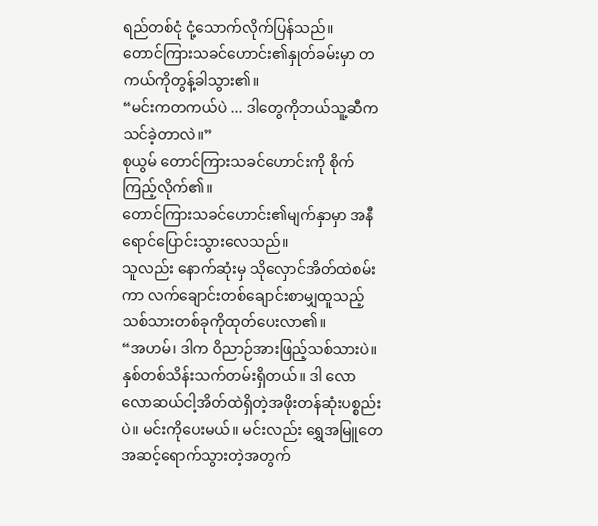ရည်တစ်ငုံ ငုံ့သောက်လိုက်ပြန်သည်။
တောင်ကြားသခင်ဟောင်း၏နှုတ်ခမ်းမှာ တကယ်ကိုတွန့်ခါသွား၏။
“မင်းကတကယ်ပဲ ... ဒါတွေကိုဘယ်သူ့ဆီကသင်ခဲ့တာလဲ။”
စုယွမ် တောင်ကြားသခင်ဟောင်းကို စိုက်ကြည့်လိုက်၏။
တောင်ကြားသခင်ဟောင်း၏မျက်နှာမှာ အနီရောင်ပြောင်းသွားလေသည်။
သူလည်း နောက်ဆုံးမှ သိုလှောင်အိတ်ထဲစမ်းကာ လက်ချောင်းတစ်ချောင်းစာမျှထူသည့်သစ်သားတစ်ခုကိုထုတ်ပေးလာ၏။
“အဟမ်၊ ဒါက ဝိညာဉ်အားဖြည့်သစ်သားပဲ။ နှစ်တစ်သိန်းသက်တမ်းရှိတယ်။ ဒါ လောလောဆယ်ငါ့အိတ်ထဲရှိတဲ့အဖိုးတန်ဆုံးပစ္စည်းပဲ။ မင်းကိုပေးမယ်။ မင်းလည်း ရွှေအမြူတေအဆင့်ရောက်သွားတဲ့အတွက်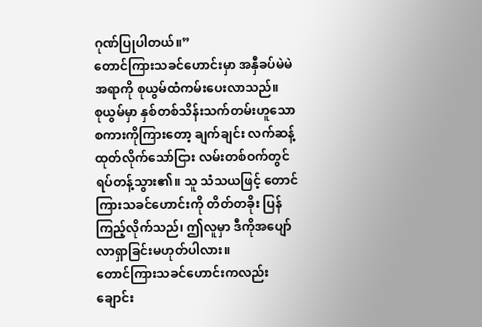ဂုဏ်ပြုပါတယ်။”
တောင်ကြားသခင်ဟောင်းမှာ အနှီခပ်မဲမဲအရာကို စုယွမ်ထံကမ်းပေးလာသည်။
စုယွမ်မှာ နှစ်တစ်သိန်းသက်တမ်းဟူသောစကားကိုကြားတော့ ချက်ချင်း လက်ဆန့်ထုတ်လိုက်သော်ငြား လမ်းတစ်ဝက်တွင် ရပ်တန့်သွား၏။ သူ သံသယဖြင့် တောင်ကြားသခင်ဟောင်းကို တိတ်တခိုး ပြန်ကြည့်လိုက်သည်၊ ဤလူမှာ ဒီကိုအပျော်လာရှာခြင်းမဟုတ်ပါလား။
တောင်ကြားသခင်ဟောင်းကလည်း ချောင်း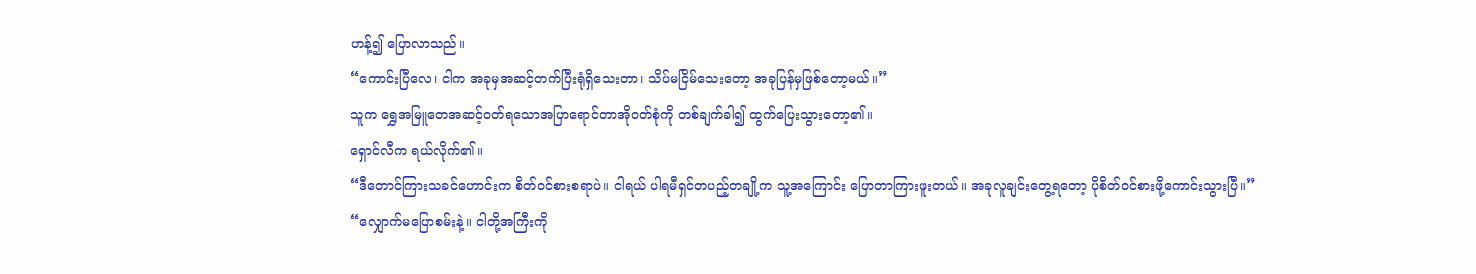ဟန့်၍ ပြောလာသည်။
“ကောင်းပြီလေ၊ ငါက အခုမှအဆင့်တက်ပြီးရုံရှိသေးတာ၊ သိပ်မငြိမ်သေးတော့ အခုပြန်မှဖြစ်တော့မယ်။”
သူက ရွှေအမြူတေအဆင့်ဝတ်ရသောအပြာရောင်တာအိုဝတ်စုံကို တစ်ချက်ခါ၍ ထွက်ပြေးသွားတော့၏။
ရှောင်လီက ရယ်လိုက်၏။
“ဒီတောင်ကြားသခင်ဟောင်းက စိတ်ဝင်စားစရာပဲ။ ငါရယ် ပါရမီရှင်တပည့်တချို့က သူ့အကြောင်း ပြောတာကြားဖူးတယ်။ အခုလူချင်းတွေ့ရတော့ ပိုစိတ်ဝင်စားဖို့ကောင်းသွားပြီ။”
“လျှောက်မပြောစမ်းနဲ့။ ငါတို့အကြီးကို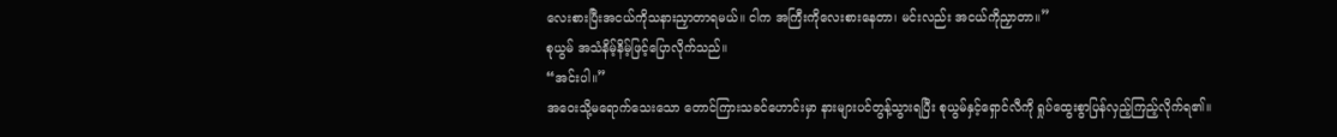လေးစားပြီးအငယ်ကိုသနားညှာတာရမယ်။ ငါက အကြီးကိုလေးစားနေတာ၊ မင်းလည်း အငယ်ကိုညှာတာ။”
စုယွမ် အသံနိမ့်နိမ့်ဖြင့်ပြောလိုက်သည်။
“အင်းပါ။”
အဝေးသို့မရောက်သေးသော တောင်ကြားသခင်ဟောင်းမှာ နားများပင်တွန့်သွားရပြီး စုယွမ်နှင့်ရှောင်လီကို ရှုပ်ထွေးစွာပြန်လှည့်ကြည့်လိုက်ရ၏။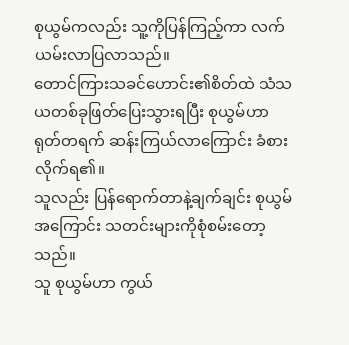စုယွမ်ကလည်း သူ့ကိုပြန်ကြည့်ကာ လက်ယမ်းလာပြလာသည်။
တောင်ကြားသခင်ဟောင်း၏စိတ်ထဲ သံသယတစ်ခုဖြတ်ပြေးသွားရပြီး စုယွမ်ဟာ ရုတ်တရက် ဆန်းကြယ်လာကြောင်း ခံစားလိုက်ရ၏။
သူလည်း ပြန်ရောက်တာနဲ့ချက်ချင်း စုယွမ်အကြောင်း သတင်းများကိုစုံစမ်းတော့သည်။
သူ စုယွမ်ဟာ ကွယ်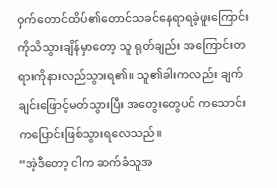ဝှက်တောင်ထိပ်၏တောင်သခင်နေရာရခဲ့ဖူးကြောင်းကိုသိသွားချိန်မှာတော့ သူ ရုတ်ချည်း အကြောင်းတရားကိုနားလည်သွားရ၏။ သူ၏ခါးကလည်း ချက်ချင်းဖြောင့်မတ်သွားပြီး အတွေးတွေပင် ကသောင်းကပြောင်းဖြစ်သွားရလေသည်။
“အဲ့ဒီတော့ ငါက ဆက်ခံသူအ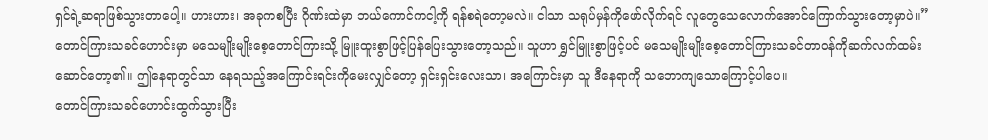ရှင်ရဲ့ဆရာဖြစ်သွားတာပေါ့။ ဟားဟား၊ အခုကစပြီး ဂိုဏ်းထဲမှာ ဘယ်ကောင်ကငါ့ကို ရန်စရဲတော့မလဲ။ ငါသာ သရုပ်မှန်ကိုဖော်လိုက်ရင် လူတွေသေလောက်အောင်ကြောက်သွားတော့မှာပဲ။”
တောင်ကြားသခင်ဟောင်းမှာ မသေမျိုးမျိုးစေ့တောင်ကြားသို့ မြူးထူးစွာဖြင့်ပြန်ပြေးသွားတော့သည်။ သူဟာ ရွှင်မြူးစွာဖြင့်ပင် မသေမျိုးမျိုးစေ့တောင်ကြားသခင်တာဝန်ကိုဆက်လက်ထမ်းဆောင်တော့၏။ ဤနေရာတွင်သာ နေရသည့်အကြောင်းရင်းကိုမေးလျှင်တော့ ရှင်းရှင်းလေးသာ၊ အကြောင်းမှာ သူ ဒီနေရာကို သဘောကျသောကြောင့်ပါပေ။
တောင်ကြားသခင်ဟောင်းထွက်သွားပြီး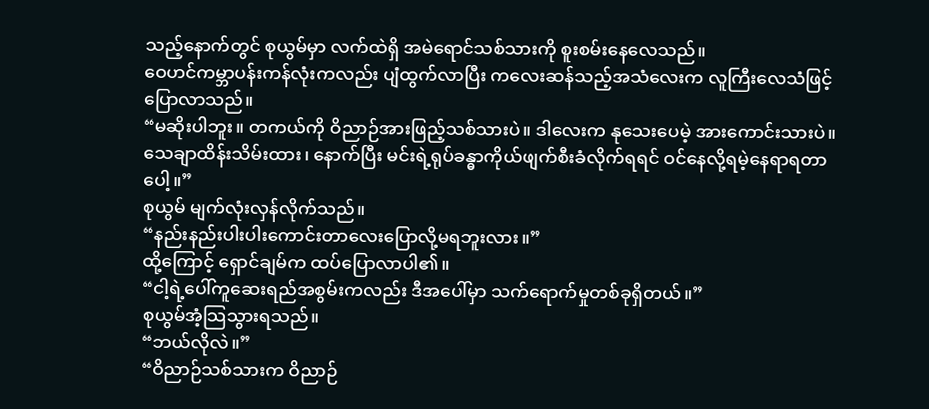သည့်နောက်တွင် စုယွမ်မှာ လက်ထဲရှိ အမဲရောင်သစ်သားကို စူးစမ်းနေလေသည်။
ဝေဟင်ကမ္ဘာပန်းကန်လုံးကလည်း ပျံထွက်လာပြီး ကလေးဆန်သည့်အသံလေးက လူကြီးလေသံဖြင့် ပြောလာသည်။
“မဆိုးပါဘူး။ တကယ်ကို ဝိညာဉ်အားဖြည့်သစ်သားပဲ။ ဒါလေးက နုသေးပေမဲ့ အားကောင်းသားပဲ။ သေချာထိန်းသိမ်းထား၊ နောက်ပြီး မင်းရဲ့ရုပ်ခန္ဓာကိုယ်ဖျက်စီးခံလိုက်ရရင် ဝင်နေလို့ရမဲ့နေရာရတာပေါ့။”
စုယွမ် မျက်လုံးလှန်လိုက်သည်။
“နည်းနည်းပါးပါးကောင်းတာလေးပြောလို့မရဘူးလား။”
ထို့ကြောင့် ရှောင်ချမ်က ထပ်ပြောလာပါ၏။
“ငါ့ရဲ့ပေါ်ကူဆေးရည်အစွမ်းကလည်း ဒီအပေါ်မှာ သက်ရောက်မှုတစ်ခုရှိတယ်။”
စုယွမ်အံ့သြသွားရသည်။
“ဘယ်လိုလဲ။”
“ဝိညာဉ်သစ်သားက ဝိညာဉ်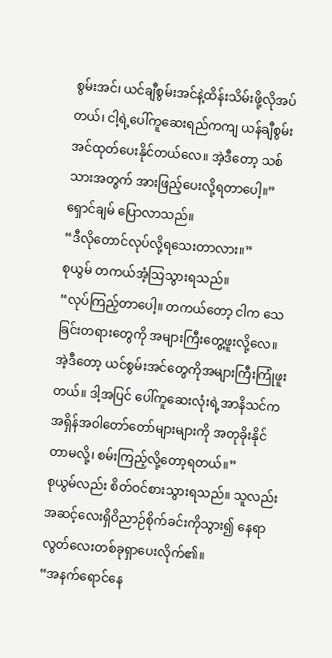စွမ်းအင်၊ ယင်ချီစွမ်းအင်နဲ့ထိန်းသိမ်းဖို့လိုအပ်တယ်၊ ငါ့ရဲ့ပေါ်ကူဆေးရည်ကကျ ယန်ချီစွမ်းအင်ထုတ်ပေးနိုင်တယ်လေ။ အဲ့ဒီတော့ သစ်သားအတွက် အားဖြည့်ပေးလို့ရတာပေါ့။”
ရှောင်ချမ် ပြောလာသည်။
“ဒီလိုတောင်လုပ်လို့ရသေးတာလား။”
စုယွမ် တကယ်အံ့သြသွားရသည်။
“လုပ်ကြည့်တာပေါ့။ တကယ်တော့ ငါက သေခြင်းတရားတွေကို အများကြီးတွေ့ဖူးလို့လေ။ အဲ့ဒီတော့ ယင်စွမ်းအင်တွေကိုအများကြီးကြုံဖူးတယ်။ ဒါ့အပြင် ပေါ်ကူဆေးလုံးရဲ့အာနိသင်က အရှိန်အဝါတော်တော်များများကို အတုခိုးနိုင်တာမလို့၊ စမ်းကြည့်လို့တော့ရတယ်။”
စုယွမ်လည်း စိတ်ဝင်စားသွားရသည်။ သူလည်း အဆင့်လေးရှိဝိညာဉ်စိုက်ခင်းကိုသွား၍ နေရာလွတ်လေးတစ်ခုရှာပေးလိုက်၏။
“အနက်ရောင်နေ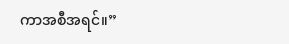ကာအစီအရင်။”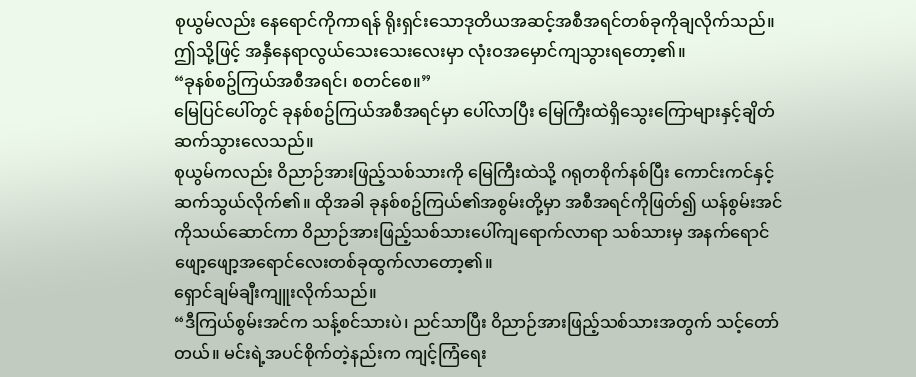စုယွမ်လည်း နေရောင်ကိုကာရန် ရိုးရှင်းသောဒုတိယအဆင့်အစီအရင်တစ်ခုကိုချလိုက်သည်။ ဤသို့ဖြင့် အနှီနေရာလွယ်သေးသေးလေးမှာ လုံးဝအမှောင်ကျသွားရတော့၏။
“ခုနစ်စဥ်ကြယ်အစီအရင်၊ စတင်စေ။”
မြေပြင်ပေါ်တွင် ခုနစ်စဥ်ကြယ်အစီအရင်မှာ ပေါ်လာပြီး မြေကြီးထဲရှိသွေးကြောများနှင့်ချိတ်ဆက်သွားလေသည်။
စုယွမ်ကလည်း ဝိညာဉ်အားဖြည့်သစ်သားကို မြေကြီးထဲသို့ ဂရုတစိုက်နစ်ပြီး ကောင်းကင်နှင့်ဆက်သွယ်လိုက်၏။ ထိုအခါ ခုနစ်စဥ်ကြယ်၏အစွမ်းတို့မှာ အစီအရင်ကိုဖြတ်၍ ယန်စွမ်းအင်ကိုသယ်ဆောင်ကာ ဝိညာဉ်အားဖြည့်သစ်သားပေါ်ကျရောက်လာရာ သစ်သားမှ အနက်ရောင်ဖျော့ဖျော့အရောင်လေးတစ်ခုထွက်လာတော့၏။
ရှောင်ချမ်ချီးကျူးလိုက်သည်။
“ဒီကြယ်စွမ်းအင်က သန့်စင်သားပဲ၊ ညင်သာပြီး ဝိညာဉ်အားဖြည့်သစ်သားအတွက် သင့်တော်တယ်။ မင်းရဲ့အပင်စိုက်တဲ့နည်းက ကျင့်ကြံရေး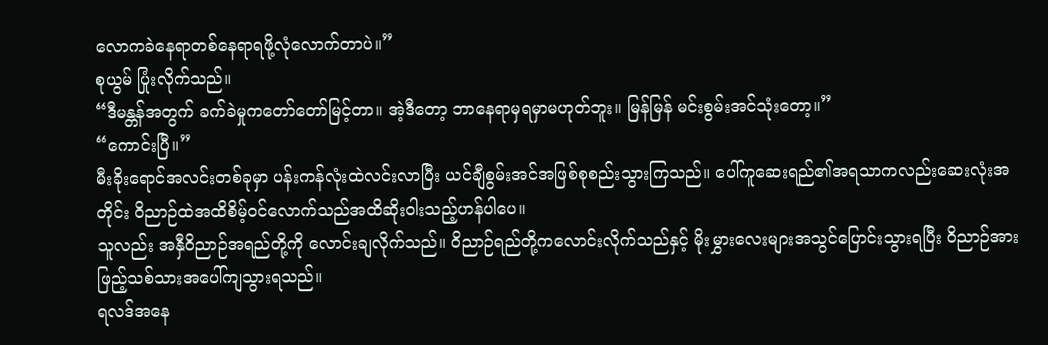လောကခဲနေရာတစ်နေရာရဖို့လုံလောက်တာပဲ။”
စုယွမ် ပြုံးလိုက်သည်။
“ဒီမန္တန်အတွက် ခက်ခဲမှုကတော်တော်မြင့်တာ။ အဲ့ဒီတော့ ဘာနေရာမှရမှာမဟုတ်ဘူး။ မြန်မြန် မင်းစွမ်းအင်သုံးတော့။”
“ကောင်းပြီ။”
မီးခိုးရောင်အလင်းတစ်ခုမှာ ပန်းကန်လုံးထဲလင်းလာပြီး ယင်ချီစွမ်းအင်အဖြစ်စုစည်းသွားကြသည်။ ပေါ်ကူဆေးရည်၏အရသာကလည်းဆေးလုံးအတိုင်း ဝိညာဉ်ထဲအထိစိမ့်ဝင်လောက်သည်အထိဆိုးဝါးသည့်ဟန်ပါပေ။
သူလည်း အနှီဝိညာဉ်အရည်တို့ကို လောင်းချလိုက်သည်။ ဝိညာဉ်ရည်တို့ကလောင်းလိုက်သည်နှင့် မိုးမွှားလေးများအသွင်ပြောင်းသွားရပြီး ဝိညာဉ်အားဖြည့်သစ်သားအပေါ်ကျသွားရသည်။
ရလဒ်အနေ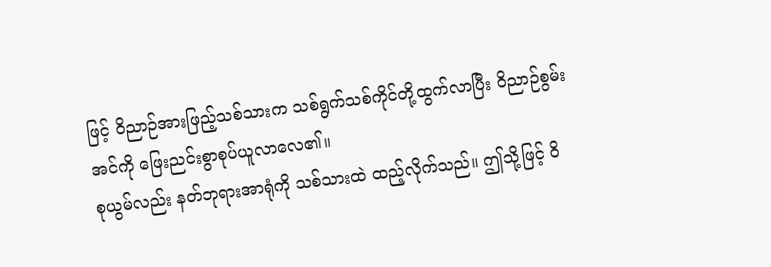ဖြင့် ဝိညာဉ်အားဖြည့်သစ်သားက သစ်ရွက်သစ်ကိုင်တို့ထွက်လာပြီး ဝိညာဉ်စွမ်းအင်ကို ဖြေးညင်းစွာစုပ်ယူလာလေ၏။
စုယွမ်လည်း နတ်ဘုရားအာရုံကို သစ်သားထဲ ထည့်လိုက်သည်။ ဤသို့ဖြင့် ဝိ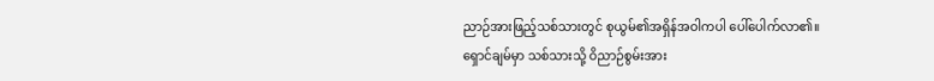ညာဉ်အားဖြည့်သစ်သားတွင် စုယွမ်၏အရှိန်အဝါကပါ ပေါ်ပေါက်လာ၏။
ရှောင်ချမ်မှာ သစ်သားသို့ ဝိညာဉ်စွမ်းအား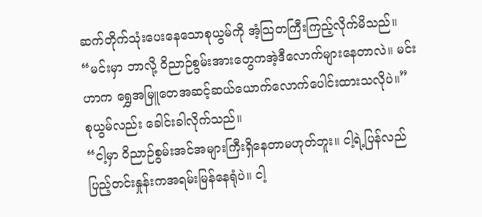ဆက်တိုက်သုံးပေးနေသောစုယွမ်ကို အံ့သြတကြီးကြည့်လိုက်မိသည်။
“မင်းမှာ ဘာလို့ ဝိညာဉ်စွမ်းအားတွေကအဲ့ဒီလောက်များနေတာလဲ။ မင်းဟာက ရွှေအမြူတေအဆင့်ဆယ်ယောက်လောက်ပေါင်းထားသလိုပဲ။”
စုယွမ်လည်း ခေါင်းခါလိုက်သည်။
“ငါ့မှာ ဝိညာဉ်စွမ်းအင်အများကြီးရှိနေတာမဟုတ်ဘူး။ ငါ့ရဲ့ပြန်လည်ပြည့်တင်းနှုန်းကအရမ်းမြန်နေရုံပဲ။ ငါ့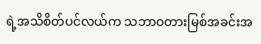ရဲ့အသိစိတ်ပင်လယ်က သဘာဝတားမြစ်အခင်းအ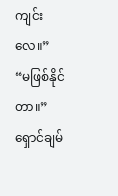ကျင်းလေ။”
“မဖြစ်နိုင်တာ။”
ရှောင်ချမ်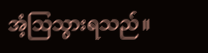အံ့သြသွားရသည်။